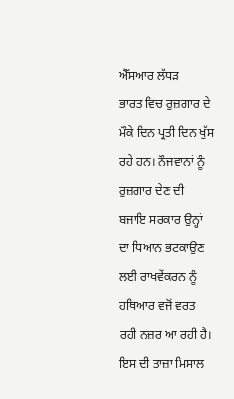ਐੱਸਆਰ ਲੱਧੜ
ਭਾਰਤ ਵਿਚ ਰੁਜ਼ਗਾਰ ਦੇ ਮੌਕੇ ਦਿਨ ਪ੍ਰਤੀ ਦਿਨ ਖੁੱਸ ਰਹੇ ਹਨ। ਨੌਜਵਾਨਾਂ ਨੂੰ ਰੁਜ਼ਗਾਰ ਦੇਣ ਦੀ ਬਜਾਇ ਸਰਕਾਰ ਉਨ੍ਹਾਂ ਦਾ ਧਿਆਨ ਭਟਕਾਉਣ ਲਈ ਰਾਖਵੇਂਕਰਨ ਨੂੰ ਹਥਿਆਰ ਵਜੋਂ ਵਰਤ ਰਹੀ ਨਜ਼ਰ ਆ ਰਹੀ ਹੈ। ਇਸ ਦੀ ਤਾਜ਼ਾ ਮਿਸਾਲ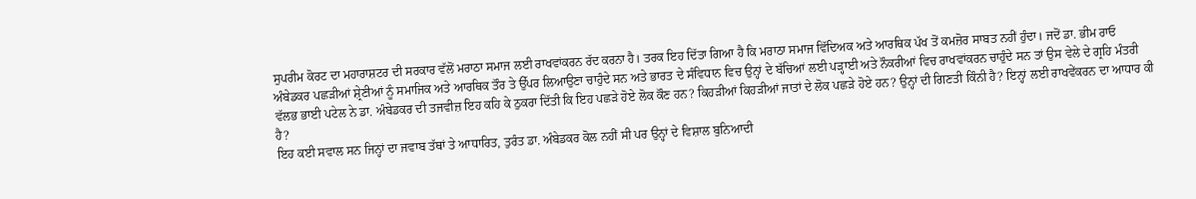ਸੁਪਰੀਮ ਕੋਰਟ ਦਾ ਮਹਾਰਾਸ਼ਟਰ ਦੀ ਸਰਕਾਰ ਵੱਲੋਂ ਮਰਾਠਾ ਸਮਾਜ ਲਈ ਰਾਖਵਾਂਕਰਨ ਰੱਦ ਕਰਨਾ ਹੈ। ਤਰਕ ਇਹ ਦਿੱਤਾ ਗਿਆ ਹੈ ਕਿ ਮਰਾਠਾ ਸਮਾਜ ਵਿੱਦਿਅਕ ਅਤੇ ਆਰਥਿਕ ਪੱਖ ਤੋਂ ਕਮਜ਼ੋਰ ਸਾਬਤ ਨਹੀਂ ਹੁੰਦਾ। ਜਦੋਂ ਡਾ. ਭੀਮ ਰਾਓ ਅੰਬੇਡਕਰ ਪਛੜੀਆਂ ਸ਼੍ਰੇਣੀਆਂ ਨੂੰ ਸਮਾਜਿਕ ਅਤੇ ਆਰਥਿਕ ਤੌਰ ਤੇ ਉੱਪਰ ਲਿਆਉਣਾ ਚਾਹੁੰਦੇ ਸਨ ਅਤੇ ਭਾਰਤ ਦੇ ਸੰਵਿਧਾਨ ਵਿਚ ਉਨ੍ਹਾਂ ਦੇ ਬੱਚਿਆਂ ਲਈ ਪੜ੍ਹਾਈ ਅਤੇ ਨੌਕਰੀਆਂ ਵਿਚ ਰਾਖਵਾਂਕਰਨ ਚਾਹੁੰਦੇ ਸਨ ਤਾਂ ਉਸ ਵੇਲੇ ਦੇ ਗ੍ਰਹਿ ਮੰਤਰੀ ਵੱਲਭ ਭਾਈ ਪਟੇਲ ਨੇ ਡਾ. ਅੰਬੇਡਕਰ ਦੀ ਤਜਵੀਜ਼ ਇਹ ਕਹਿ ਕੇ ਠੁਕਰਾ ਦਿੱਤੀ ਕਿ ਇਹ ਪਛੜੇ ਹੋਏ ਲੋਕ ਕੌਣ ਹਨ? ਕਿਹੜੀਆਂ ਕਿਹੜੀਆਂ ਜਾਤਾਂ ਦੇ ਲੋਕ ਪਛੜੇ ਹੋਏ ਹਨ? ਉਨ੍ਹਾਂ ਦੀ ਗਿਣਤੀ ਕਿੰਨੀ ਹੈ? ਇਨ੍ਹਾਂ ਲਈ ਰਾਖਵੇਂਕਰਨ ਦਾ ਆਧਾਰ ਕੀ ਹੈ?
ਇਹ ਕਈ ਸਵਾਲ ਸਨ ਜਿਨ੍ਹਾਂ ਦਾ ਜਵਾਬ ਤੱਥਾਂ ਤੇ ਆਧਾਰਿਤ, ਤੁਰੰਤ ਡਾ. ਅੰਬੇਡਕਰ ਕੋਲ ਨਹੀਂ ਸੀ ਪਰ ਉਨ੍ਹਾਂ ਦੇ ਵਿਸ਼ਾਲ ਬੁਨਿਆਦੀ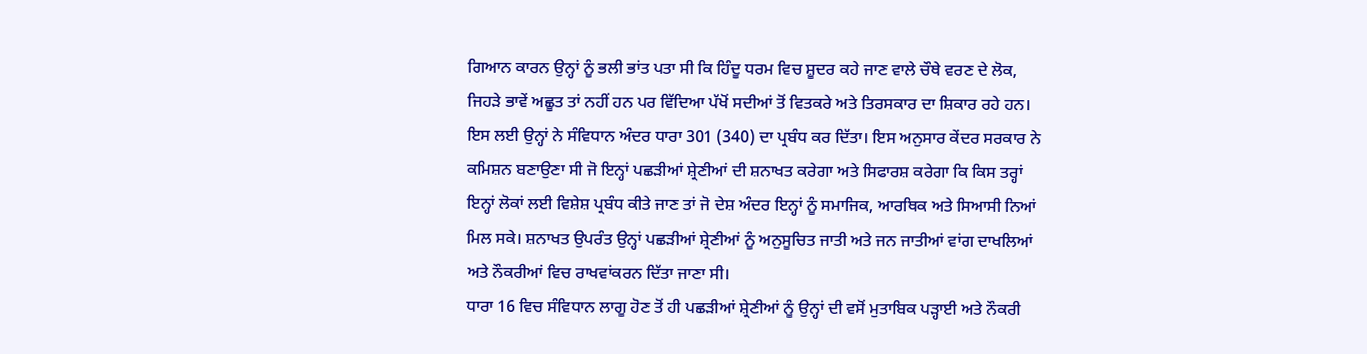ਗਿਆਨ ਕਾਰਨ ਉਨ੍ਹਾਂ ਨੂੰ ਭਲੀ ਭਾਂਤ ਪਤਾ ਸੀ ਕਿ ਹਿੰਦੂ ਧਰਮ ਵਿਚ ਸ਼ੂਦਰ ਕਹੇ ਜਾਣ ਵਾਲੇ ਚੌਥੇ ਵਰਣ ਦੇ ਲੋਕ, ਜਿਹੜੇ ਭਾਵੇਂ ਅਛੂਤ ਤਾਂ ਨਹੀਂ ਹਨ ਪਰ ਵਿੱਦਿਆ ਪੱਖੋਂ ਸਦੀਆਂ ਤੋਂ ਵਿਤਕਰੇ ਅਤੇ ਤਿਰਸਕਾਰ ਦਾ ਸ਼ਿਕਾਰ ਰਹੇ ਹਨ। ਇਸ ਲਈ ਉਨ੍ਹਾਂ ਨੇ ਸੰਵਿਧਾਨ ਅੰਦਰ ਧਾਰਾ 301 (340) ਦਾ ਪ੍ਰਬੰਧ ਕਰ ਦਿੱਤਾ। ਇਸ ਅਨੁਸਾਰ ਕੇਂਦਰ ਸਰਕਾਰ ਨੇ ਕਮਿਸ਼ਨ ਬਣਾਉਣਾ ਸੀ ਜੋ ਇਨ੍ਹਾਂ ਪਛੜੀਆਂ ਸ਼੍ਰੇਣੀਆਂ ਦੀ ਸ਼ਨਾਖਤ ਕਰੇਗਾ ਅਤੇ ਸਿਫਾਰਸ਼ ਕਰੇਗਾ ਕਿ ਕਿਸ ਤਰ੍ਹਾਂ ਇਨ੍ਹਾਂ ਲੋਕਾਂ ਲਈ ਵਿਸ਼ੇਸ਼ ਪ੍ਰਬੰਧ ਕੀਤੇ ਜਾਣ ਤਾਂ ਜੋ ਦੇਸ਼ ਅੰਦਰ ਇਨ੍ਹਾਂ ਨੂੰ ਸਮਾਜਿਕ, ਆਰਥਿਕ ਅਤੇ ਸਿਆਸੀ ਨਿਆਂ ਮਿਲ ਸਕੇ। ਸ਼ਨਾਖਤ ਉਪਰੰਤ ਉਨ੍ਹਾਂ ਪਛੜੀਆਂ ਸ਼੍ਰੇਣੀਆਂ ਨੂੰ ਅਨੁਸੂਚਿਤ ਜਾਤੀ ਅਤੇ ਜਨ ਜਾਤੀਆਂ ਵਾਂਗ ਦਾਖਲਿਆਂ ਅਤੇ ਨੌਕਰੀਆਂ ਵਿਚ ਰਾਖਵਾਂਕਰਨ ਦਿੱਤਾ ਜਾਣਾ ਸੀ।
ਧਾਰਾ 16 ਵਿਚ ਸੰਵਿਧਾਨ ਲਾਗੂ ਹੋਣ ਤੋਂ ਹੀ ਪਛੜੀਆਂ ਸ਼੍ਰੇਣੀਆਂ ਨੂੰ ਉਨ੍ਹਾਂ ਦੀ ਵਸੋਂ ਮੁਤਾਬਿਕ ਪੜ੍ਹਾਈ ਅਤੇ ਨੌਕਰੀ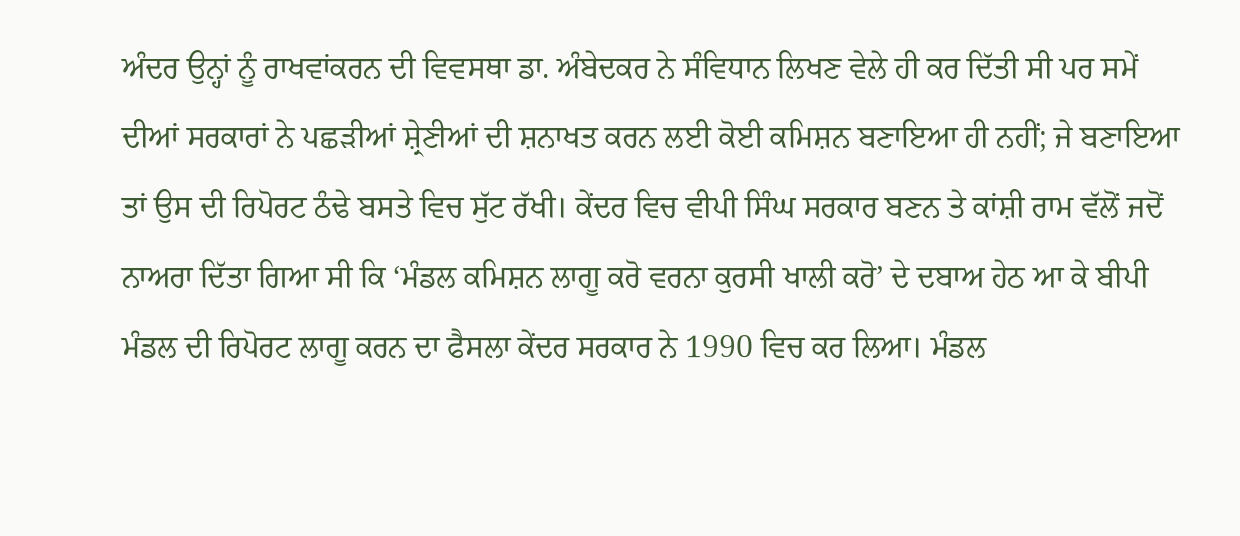ਅੰਦਰ ਉਨ੍ਹਾਂ ਨੂੰ ਰਾਖਵਾਂਕਰਨ ਦੀ ਵਿਵਸਥਾ ਡਾ. ਅੰਬੇਦਕਰ ਨੇ ਸੰਵਿਧਾਨ ਲਿਖਣ ਵੇਲੇ ਹੀ ਕਰ ਦਿੱਤੀ ਸੀ ਪਰ ਸਮੇਂ ਦੀਆਂ ਸਰਕਾਰਾਂ ਨੇ ਪਛੜੀਆਂ ਸ਼੍ਰੇਣੀਆਂ ਦੀ ਸ਼ਨਾਖਤ ਕਰਨ ਲਈ ਕੋਈ ਕਮਿਸ਼ਨ ਬਣਾਇਆ ਹੀ ਨਹੀਂ; ਜੇ ਬਣਾਇਆ ਤਾਂ ਉਸ ਦੀ ਰਿਪੋਰਟ ਠੰਢੇ ਬਸਤੇ ਵਿਚ ਸੁੱਟ ਰੱਖੀ। ਕੇਂਦਰ ਵਿਚ ਵੀਪੀ ਸਿੰਘ ਸਰਕਾਰ ਬਣਨ ਤੇ ਕਾਂਸ਼ੀ ਰਾਮ ਵੱਲੋਂ ਜਦੋਂ ਨਾਅਰਾ ਦਿੱਤਾ ਗਿਆ ਸੀ ਕਿ ‘ਮੰਡਲ ਕਮਿਸ਼ਨ ਲਾਗੂ ਕਰੋ ਵਰਨਾ ਕੁਰਸੀ ਖਾਲੀ ਕਰੋ’ ਦੇ ਦਬਾਅ ਹੇਠ ਆ ਕੇ ਬੀਪੀ ਮੰਡਲ ਦੀ ਰਿਪੋਰਟ ਲਾਗੂ ਕਰਨ ਦਾ ਫੈਸਲਾ ਕੇਂਦਰ ਸਰਕਾਰ ਨੇ 1990 ਵਿਚ ਕਰ ਲਿਆ। ਮੰਡਲ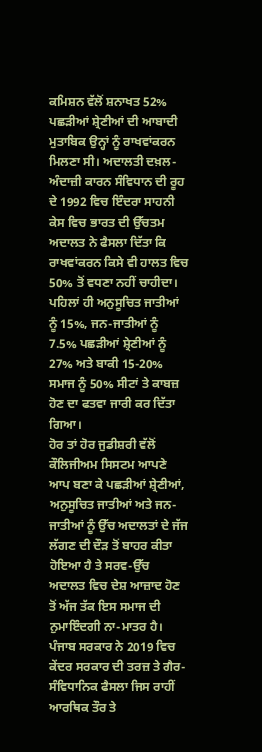ਕਮਿਸ਼ਨ ਵੱਲੋਂ ਸ਼ਨਾਖਤ 52% ਪਛੜੀਆਂ ਸ਼੍ਰੇਣੀਆਂ ਦੀ ਆਬਾਦੀ ਮੁਤਾਬਿਕ ਉਨ੍ਹਾਂ ਨੂੰ ਰਾਖਵਾਂਕਰਨ ਮਿਲਣਾ ਸੀ। ਅਦਾਲਤੀ ਦਖ਼ਲ-ਅੰਦਾਜ਼ੀ ਕਾਰਨ ਸੰਵਿਧਾਨ ਦੀ ਰੂਹ ਦੇ 1992 ਵਿਚ ਇੰਦਰਾ ਸਾਹਨੀ ਕੇਸ ਵਿਚ ਭਾਰਤ ਦੀ ਉੱਚਤਮ ਅਦਾਲਤ ਨੇ ਫੈਸਲਾ ਦਿੱਤਾ ਕਿ ਰਾਖਵਾਂਕਰਨ ਕਿਸੇ ਵੀ ਹਾਲਤ ਵਿਚ 50% ਤੋਂ ਵਧਣਾ ਨਹੀਂ ਚਾਹੀਦਾ। ਪਹਿਲਾਂ ਹੀ ਅਨੁਸੂਚਿਤ ਜਾਤੀਆਂ ਨੂੰ 15%, ਜਨ-ਜਾਤੀਆਂ ਨੂੰ 7.5% ਪਛੜੀਆਂ ਸ਼੍ਰੇਣੀਆਂ ਨੂੰ 27% ਅਤੇ ਬਾਕੀ 15-20% ਸਮਾਜ ਨੂੰ 50% ਸੀਟਾਂ ਤੇ ਕਾਬਜ਼ ਹੋਣ ਦਾ ਫਤਵਾ ਜਾਰੀ ਕਰ ਦਿੱਤਾ ਗਿਆ।
ਹੋਰ ਤਾਂ ਹੋਰ ਜੁਡੀਸ਼ਰੀ ਵੱਲੋਂ ਕੌਲਿਜੀਅਮ ਸਿਸਟਮ ਆਪਣੇ ਆਪ ਬਣਾ ਕੇ ਪਛੜੀਆਂ ਸ਼੍ਰੇਣੀਆਂ, ਅਨੁਸੂਚਿਤ ਜਾਤੀਆਂ ਅਤੇ ਜਨ-ਜਾਤੀਆਂ ਨੂੰ ਉੱਚ ਅਦਾਲਤਾਂ ਦੇ ਜੱਜ ਲੱਗਣ ਦੀ ਦੌੜ ਤੋਂ ਬਾਹਰ ਕੀਤਾ ਹੋਇਆ ਹੈ ਤੇ ਸਰਵ-ਉੱਚ ਅਦਾਲਤ ਵਿਚ ਦੇਸ਼ ਆਜ਼ਾਦ ਹੋਣ ਤੋਂ ਅੱਜ ਤੱਕ ਇਸ ਸਮਾਜ ਦੀ ਨੁਮਾਇੰਦਗੀ ਨਾ-ਮਾਤਰ ਹੈ। ਪੰਜਾਬ ਸਰਕਾਰ ਨੇ 2019 ਵਿਚ ਕੇਂਦਰ ਸਰਕਾਰ ਦੀ ਤਰਜ਼ ਤੇ ਗੈਰ-ਸੰਵਿਧਾਨਿਕ ਫੈਸਲਾ ਜਿਸ ਰਾਹੀਂ ਆਰਥਿਕ ਤੌਰ ਤੇ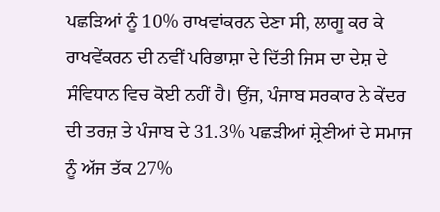ਪਛੜਿਆਂ ਨੂੰ 10% ਰਾਖਵਾਂਕਰਨ ਦੇਣਾ ਸੀ, ਲਾਗੂ ਕਰ ਕੇ ਰਾਖਵੇਂਕਰਨ ਦੀ ਨਵੀਂ ਪਰਿਭਾਸ਼ਾ ਦੇ ਦਿੱਤੀ ਜਿਸ ਦਾ ਦੇਸ਼ ਦੇ ਸੰਵਿਧਾਨ ਵਿਚ ਕੋਈ ਨਹੀਂ ਹੈ। ਉਂਜ, ਪੰਜਾਬ ਸਰਕਾਰ ਨੇ ਕੇਂਦਰ ਦੀ ਤਰਜ਼ ਤੇ ਪੰਜਾਬ ਦੇ 31.3% ਪਛੜੀਆਂ ਸ਼੍ਰੇਣੀਆਂ ਦੇ ਸਮਾਜ ਨੂੰ ਅੱਜ ਤੱਕ 27%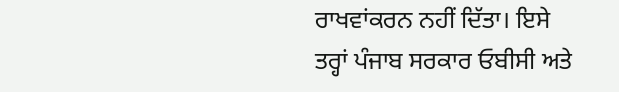ਰਾਖਵਾਂਕਰਨ ਨਹੀਂ ਦਿੱਤਾ। ਇਸੇ ਤਰ੍ਹਾਂ ਪੰਜਾਬ ਸਰਕਾਰ ਓਬੀਸੀ ਅਤੇ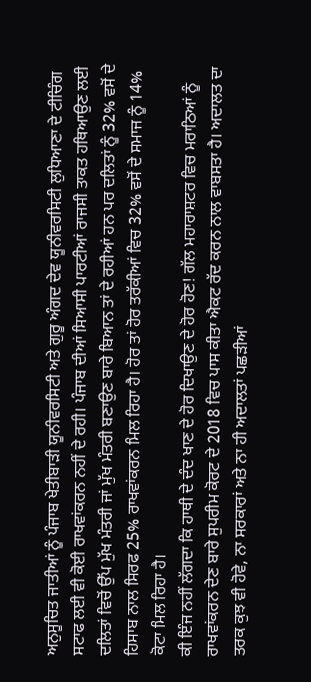ਅਨੁਸੂਚਿਤ ਜਾਤੀਆਂ ਨੂੰ ਪੰਜਾਬ ਖੇਤੀਬਾੜੀ ਯੂਨੀਵਰਸਿਟੀ ਅਤੇ ਗੁਰੂ ਅੰਗਦ ਦੇਵ ਯੂਨੀਵਰਸਿਟੀ ਲੁਧਿਆਣਾ ਦੇ ਟੀਚਿੰਗ ਸਟਾਫ ਲਈ ਵੀ ਕੋਈ ਰਾਖਵਾਂਕਰਨ ਨਹੀਂ ਦੇ ਰਹੀ। ਪੰਜਾਬ ਦੀਆਂ ਸਿਆਸੀ ਪਾਰਟੀਆਂ ਰਾਜਸੀ ਤਾਕਤ ਹਥਿਆਉਣ ਲਈ ਦਲਿਤਾਂ ਵਿਚੋਂ ਉੱਪ ਮੁੱਖ ਮੰਤਰੀ ਜਾਂ ਮੁੱਖ ਮੰਤਰੀ ਬਣਾਉਣ ਬਾਰੇ ਬਿਆਨ ਤਾਂ ਦੇ ਰਹੀਆਂ ਹਨ ਪਰ ਦਲਿਤਾਂ ਨੂੰ 32% ਵਸੋਂ ਦੇ ਹਿਸਾਬ ਨਾਲ ਸਿਰਫ 25% ਰਾਖਵਾਂਕਰਨ ਮਿਲ ਰਿਹਾ ਹੈ। ਹੋਰ ਤਾਂ ਹੋਰ ਤਰੱਕੀਆਂ ਵਿਚ 32% ਵਸੋਂ ਦੇ ਸਮਾਜ ਨੂੰ 14% ਕੋਟਾ ਮਿਲ ਰਿਹਾ ਹੈ।
ਕੀ ਇੰਜ ਨਹੀਂ ਲੱਗਦਾ ਕਿ ਹਾਥੀ ਦੇ ਦੰਦ ਖਾਣ ਦੇ ਹੋਰ ਦਿਖਾਉਣ ਦੇ ਹੋਰ ਹੋਣ! ਗੱਲ ਮਹਾਰਾਸ਼ਟਰ ਵਿਚ ਮਰਾਠਿਆਂ ਨੂੰ ਰਾਖਵਾਂਕਰਨ ਦੇਣ ਬਾਰੇ ਸੁਪਰੀਮ ਕੋਰਟ ਦੇ 2018 ਵਿਚ ਪਾਸ ਕੀਤਾ ਐਕਟ ਰੱਦ ਕਰਨ ਨਾਲ ਵਾਬਸਤਾ ਹੈ। ਅਦਾਲਤ ਦਾ ਤਰਕ ਕੁਝ ਵੀ ਹੋਵੇ, ਨਾ ਸਰਕਾਰਾਂ ਅਤੇ ਨਾ ਹੀ ਅਦਾਲਤਾਂ ਪਛੜੀਆਂ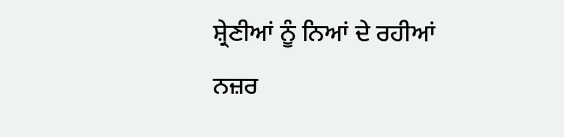ਸ਼੍ਰੇਣੀਆਂ ਨੂੰ ਨਿਆਂ ਦੇ ਰਹੀਆਂ ਨਜ਼ਰ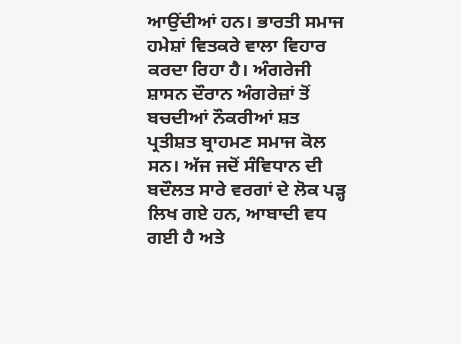ਆਉਂਦੀਆਂ ਹਨ। ਭਾਰਤੀ ਸਮਾਜ ਹਮੇਸ਼ਾਂ ਵਿਤਕਰੇ ਵਾਲਾ ਵਿਹਾਰ ਕਰਦਾ ਰਿਹਾ ਹੈ। ਅੰਗਰੇਜੀ ਸ਼ਾਸਨ ਦੌਰਾਨ ਅੰਗਰੇਜ਼ਾਂ ਤੋਂ ਬਚਦੀਆਂ ਨੌਕਰੀਆਂ ਸ਼ਤ ਪ੍ਰਤੀਸ਼ਤ ਬ੍ਰਾਹਮਣ ਸਮਾਜ ਕੋਲ ਸਨ। ਅੱਜ ਜਦੋਂ ਸੰਵਿਧਾਨ ਦੀ ਬਦੌਲਤ ਸਾਰੇ ਵਰਗਾਂ ਦੇ ਲੋਕ ਪੜ੍ਹ ਲਿਖ ਗਏ ਹਨ, ਆਬਾਦੀ ਵਧ ਗਈ ਹੈ ਅਤੇ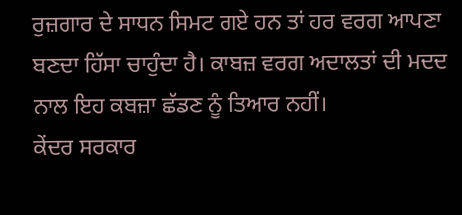ਰੁਜ਼ਗਾਰ ਦੇ ਸਾਧਨ ਸਿਮਟ ਗਏ ਹਨ ਤਾਂ ਹਰ ਵਰਗ ਆਪਣਾ ਬਣਦਾ ਹਿੱਸਾ ਚਾਹੁੰਦਾ ਹੈ। ਕਾਬਜ਼ ਵਰਗ ਅਦਾਲਤਾਂ ਦੀ ਮਦਦ ਨਾਲ ਇਹ ਕਬਜ਼ਾ ਛੱਡਣ ਨੂੰ ਤਿਆਰ ਨਹੀਂ।
ਕੇਂਦਰ ਸਰਕਾਰ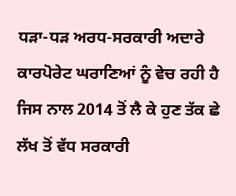ਧੜਾ-ਧੜ ਅਰਧ-ਸਰਕਾਰੀ ਅਦਾਰੇ ਕਾਰਪੋਰੇਟ ਘਰਾਣਿਆਂ ਨੂੰ ਵੇਚ ਰਹੀ ਹੈ ਜਿਸ ਨਾਲ 2014 ਤੋਂ ਲੈ ਕੇ ਹੁਣ ਤੱਕ ਛੇ ਲੱਖ ਤੋਂ ਵੱਧ ਸਰਕਾਰੀ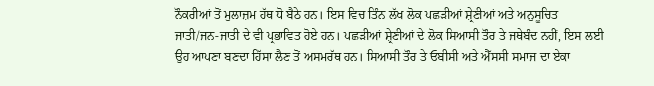ਨੌਕਰੀਆਂ ਤੋਂ ਮੁਲਾਜ਼ਮ ਹੱਥ ਧੋ ਬੈਠੇ ਹਨ। ਇਸ ਵਿਚ ਤਿੰਨ ਲੱਖ ਲੋਕ ਪਛੜੀਆਂ ਸ਼੍ਰੇਣੀਆਂ ਅਤੇ ਅਨੁਸੂਚਿਤ ਜਾਤੀ/ਜਨ-ਜਾਤੀ ਦੇ ਵੀ ਪ੍ਰਭਾਵਿਤ ਹੋਏ ਹਨ। ਪਛੜੀਆਂ ਸ਼੍ਰੇਣੀਆਂ ਦੇ ਲੋਕ ਸਿਆਸੀ ਤੌਰ ਤੇ ਜਥੇਬੰਦ ਨਹੀਂ, ਇਸ ਲਈ ਉਹ ਆਪਣਾ ਬਣਦਾ ਹਿੱਸਾ ਲੈਣ ਤੋਂ ਅਸਮਰੱਥ ਹਨ। ਸਿਆਸੀ ਤੌਰ ਤੇ ਓਬੀਸੀ ਅਤੇ ਐੱਸਸੀ ਸਮਾਜ ਦਾ ਏਕਾ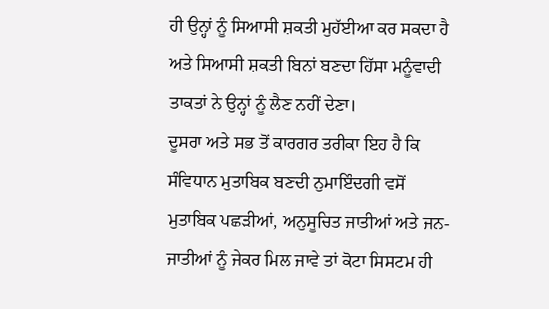ਹੀ ਉਨ੍ਹਾਂ ਨੂੰ ਸਿਆਸੀ ਸ਼ਕਤੀ ਮੁਹੱਈਆ ਕਰ ਸਕਦਾ ਹੈ ਅਤੇ ਸਿਆਸੀ ਸ਼ਕਤੀ ਬਿਨਾਂ ਬਣਦਾ ਹਿੱਸਾ ਮਨੂੰਵਾਦੀ ਤਾਕਤਾਂ ਨੇ ਉਨ੍ਹਾਂ ਨੂੰ ਲੈਣ ਨਹੀਂ ਦੇਣਾ।
ਦੂਸਰਾ ਅਤੇ ਸਭ ਤੋਂ ਕਾਰਗਰ ਤਰੀਕਾ ਇਹ ਹੈ ਕਿ ਸੰਵਿਧਾਨ ਮੁਤਾਬਿਕ ਬਣਦੀ ਨੁਮਾਇੰਦਗੀ ਵਸੋਂ ਮੁਤਾਬਿਕ ਪਛੜੀਆਂ, ਅਨੁਸੂਚਿਤ ਜਾਤੀਆਂ ਅਤੇ ਜਨ-ਜਾਤੀਆਂ ਨੂੰ ਜੇਕਰ ਮਿਲ ਜਾਵੇ ਤਾਂ ਕੋਟਾ ਸਿਸਟਮ ਹੀ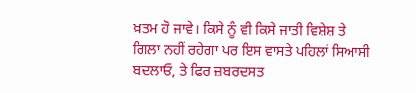ਖ਼ਤਮ ਹੋ ਜਾਵੇ। ਕਿਸੇ ਨੂੰ ਵੀ ਕਿਸੇ ਜਾਤੀ ਵਿਸ਼ੇਸ਼ ਤੇ ਗਿਲਾ ਨਹੀਂ ਰਹੇਗਾ ਪਰ ਇਸ ਵਾਸਤੇ ਪਹਿਲਾਂ ਸਿਆਸੀ ਬਦਲਾਓ, ਤੇ ਫਿਰ ਜ਼ਬਰਦਸਤ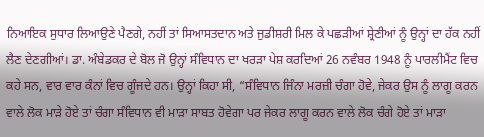ਨਿਆਇਕ ਸੁਧਾਰ ਲਿਆਉਣੇ ਪੈਣਗੇ, ਨਹੀਂ ਤਾਂ ਸਿਆਸਤਦਾਨ ਅਤੇ ਜੁਡੀਸ਼ਰੀ ਮਿਲ ਕੇ ਪਛੜੀਆਂ ਸ਼੍ਰੇਣੀਆਂ ਨੂੰ ਉਨ੍ਹਾਂ ਦਾ ਹੱਕ ਨਹੀਂ ਲੈਣ ਦੇਣਗੀਆਂ। ਡਾ. ਅੰਬੇਡਕਰ ਦੇ ਬੋਲ ਜੋ ਉਨ੍ਹਾਂ ਸੰਵਿਧਾਨ ਦਾ ਖਰੜਾ ਪੇਸ਼ ਕਰਦਿਆਂ 26 ਨਵੰਬਰ 1948 ਨੂੰ ਪਾਰਲੀਮੈਂਟ ਵਿਚ ਕਹੇ ਸਨ, ਵਾਰ ਵਾਰ ਕੰਨਾਂ ਵਿਚ ਗੂੰਜਦੇ ਹਨ। ਉਨ੍ਹਾਂ ਕਿਹਾ ਸੀ, “ਸੰਵਿਧਾਨ ਜਿੰਨਾ ਮਰਜ਼ੀ ਚੰਗਾ ਹੋਵੇ, ਜੇਕਰ ਉਸ ਨੂੰ ਲਾਗੂ ਕਰਨ ਵਾਲੇ ਲੋਕ ਮਾੜੇ ਹੋਏ ਤਾਂ ਚੰਗਾ ਸੰਵਿਧਾਨ ਵੀ ਮਾੜਾ ਸਾਬਤ ਹੋਵੇਗਾ ਪਰ ਜੇਕਰ ਲਾਗੂ ਕਰਨ ਵਾਲੇ ਲੋਕ ਚੰਗੇ ਹੋਏ ਤਾਂ ਮਾੜਾ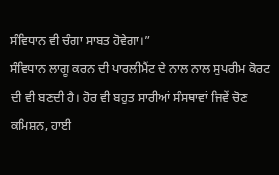ਸੰਵਿਧਾਨ ਵੀ ਚੰਗਾ ਸਾਬਤ ਹੋਵੇਗਾ।”
ਸੰਵਿਧਾਨ ਲਾਗੂ ਕਰਨ ਦੀ ਪਾਰਲੀਮੈਂਟ ਦੇ ਨਾਲ ਨਾਲ ਸੁਪਰੀਮ ਕੋਰਟ ਦੀ ਵੀ ਬਣਦੀ ਹੈ। ਹੋਰ ਵੀ ਬਹੁਤ ਸਾਰੀਆਂ ਸੰਸਥਾਵਾਂ ਜਿਵੇਂ ਚੋਣ ਕਮਿਸ਼ਨ, ਹਾਈ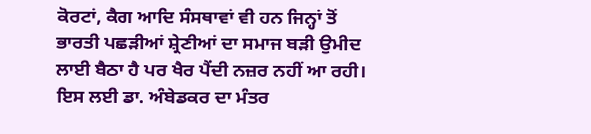ਕੋਰਟਾਂ, ਕੈਗ ਆਦਿ ਸੰਸਥਾਵਾਂ ਵੀ ਹਨ ਜਿਨ੍ਹਾਂ ਤੋਂ ਭਾਰਤੀ ਪਛੜੀਆਂ ਸ਼੍ਰੇਣੀਆਂ ਦਾ ਸਮਾਜ ਬੜੀ ਉਮੀਦ ਲਾਈ ਬੈਠਾ ਹੈ ਪਰ ਖੈਰ ਪੈਂਦੀ ਨਜ਼ਰ ਨਹੀਂ ਆ ਰਹੀ। ਇਸ ਲਈ ਡਾ. ਅੰਬੇਡਕਰ ਦਾ ਮੰਤਰ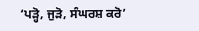‘ਪੜ੍ਹੋ, ਜੁੜੋ, ਸੰਘਰਸ਼ ਕਰੋ’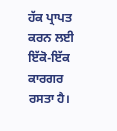ਹੱਕ ਪ੍ਰਾਪਤ ਕਰਨ ਲਈ ਇੱਕੋ-ਇੱਕ ਕਾਰਗਰ ਰਸਤਾ ਹੈ।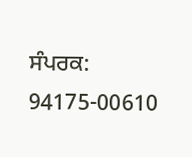ਸੰਪਰਕ: 94175-00610